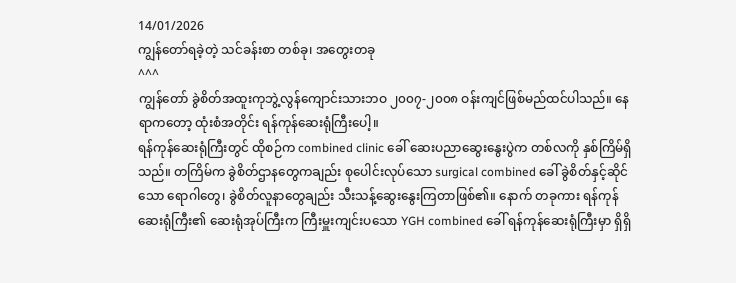14/01/2026
ကျွန်တော်ရခဲ့တဲ့ သင်ခန်းစာ တစ်ခု၊ အတွေးတခု
^^^
ကျွန်တော် ခွဲစိတ်အထူးကုဘွဲ့လွန်ကျောင်းသားဘဝ ၂၀၀၇-၂၀၀၈ ဝန်းကျင်ဖြစ်မည်ထင်ပါသည်။ နေရာကတော့ ထုံးစံအတိုင်း ရန်ကုန်ဆေးရုံကြီးပေါ့။
ရန်ကုန်ဆေးရုံကြီးတွင် ထိုစဉ်က combined clinic ခေါ် ဆေးပညာဆွေးနွေးပွဲက တစ်လကို နှစ်ကြိမ်ရှိသည်။ တကြိမ်က ခွဲစိတ်ဌာနတွေကချည်း စုပေါင်းလုပ်သော surgical combined ခေါ် ခွဲစိတ်နှင့်ဆိုင်သော ရောဂါတွေ၊ ခွဲစိတ်လူနာတွေချည်း သီးသန့်ဆွေးနွေးကြတာဖြစ်၏။ နောက် တခုကား ရန်ကုန်ဆေးရုံကြီး၏ ဆေးရုံအုပ်ကြီးက ကြီးမှူးကျင်းပသော YGH combined ခေါ် ရန်ကုန်ဆေးရုံကြီးမှာ ရှိရှိ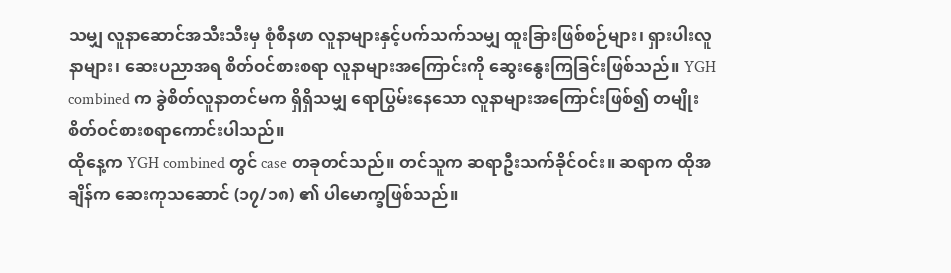သမျှ လူနာဆောင်အသီးသီးမှ စုံစီနဖာ လူနာများနှင့်ပက်သက်သမျှ ထူးခြားဖြစ်စဉ်များ၊ ရှားပါးလူနာများ၊ ဆေးပညာအရ စိတ်ဝင်စားစရာ လူနာများအကြောင်းကို ဆွေးနွေးကြခြင်းဖြစ်သည်။ YGH combined က ခွဲစိတ်လူနာတင်မက ရှိရှိသမျှ ရောပြွမ်းနေသော လူနာများအကြောင်းဖြစ်၍ တမျိုးစိတ်ဝင်စားစရာကောင်းပါသည်။
ထိုနေ့က YGH combined တွင် case တခုတင်သည်။ တင်သူက ဆရာဦးသက်ခိုင်ဝင်း။ ဆရာက ထိုအချိန်က ဆေးကုသဆောင် (၁၇/၁၈) ၏ ပါမောက္ခဖြစ်သည်။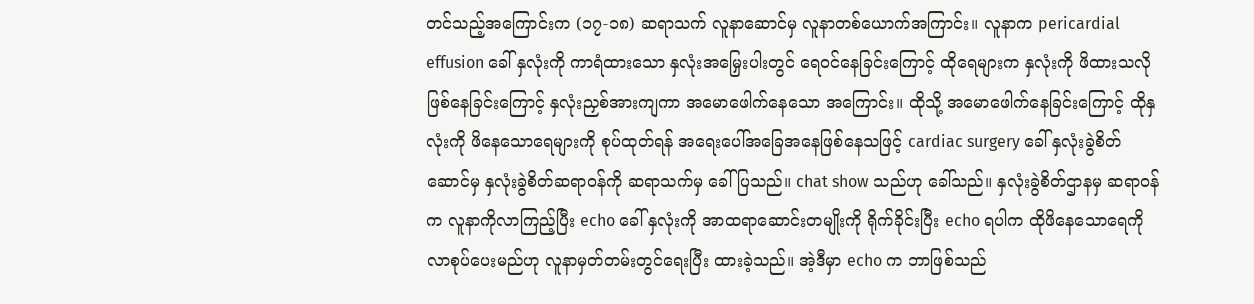တင်သည့်အကြောင်းက (၁၇-၁၈) ဆရာသက် လူနာဆောင်မှ လူနာတစ်ယောက်အကြာင်း။ လူနာက pericardial effusion ခေါ် နှလုံးကို ကာရံထားသော နှလုံးအမြှေးပါးတွင် ရေဝင်နေခြင်းကြောင့် ထိုရေများက နှလုံးကို ဖိထားသလိုဖြစ်နေခြင်းကြောင့် နှလုံးညှစ်အားကျကာ အမောဖေါက်နေသော အကြောင်း။ ထိုသို့ အမောဖေါက်နေခြင်းကြောင့် ထိုနှလုံးကို ဖိနေသောရေများကို စုပ်ထုတ်ရန် အရေးပေါ်အခြေအနေဖြစ်နေသဖြင့် cardiac surgery ခေါ် နှလုံးခွဲစိတ်ဆောင်မှ နှလုံးခွဲစိတ်ဆရာဝန်ကို ဆရာသက်မှ ခေါ်ပြသည်။ chat show သည်ဟု ခေါ်သည်။ နှလုံးခွဲစိတ်ဌာနမှ ဆရာဝန်က လူနာကိုလာကြည့်ပြီး echo ခေါ် နှလုံးကို အာထရာဆောင်းတမျိုးကို ရိုက်ခိုင်းပြီး echo ရပါက ထိုဖိနေသောရေကို လာစုပ်ပေးမည်ဟု လူနာမှတ်တမ်းတွင်ရေးပြီး ထားခဲ့သည်။ အဲ့ဒီမှာ echo က ဘာဖြစ်သည်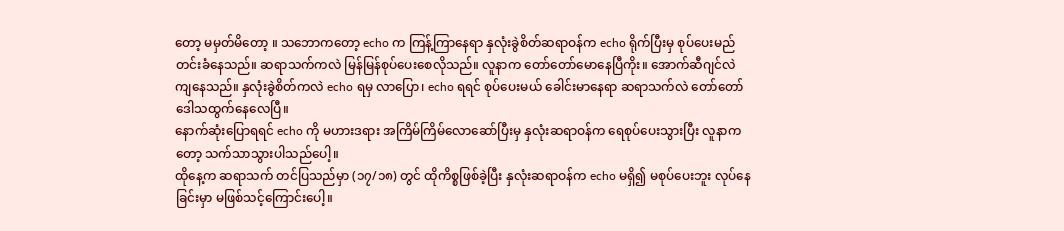တော့ မမှတ်မိတော့ ။ သဘောကတော့ echo က ကြန့်ကြာနေရာ နှလုံးခွဲစိတ်ဆရာဝန်က echo ရိုက်ပြီးမှ စုပ်ပေးမည် တင်းခံနေသည်။ ဆရာသက်ကလဲ မြန်မြန်စုပ်ပေးစေလိုသည်။ လူနာက တော်တော်မောနေပြီကိုး။ အောက်ဆီဂျင်လဲ ကျနေသည်။ နှလုံးခွဲစိတ်ကလဲ echo ရမှ လာပြော၊ echo ရရင် စုပ်ပေးမယ် ခေါင်းမာနေရာ ဆရာသက်လဲ တော်တော် ဒေါသထွက်နေလေပြီ။
နောက်ဆုံးပြောရရင် echo ကို မဟားဒရား အကြိမ်ကြိမ်လောဆော်ပြီးမှ နှလုံးဆရာဝန်က ရေစုပ်ပေးသွားပြီး လူနာကတော့ သက်သာသွားပါသည်ပေါ့။
ထိုနေ့က ဆရာသက် တင်ပြသည်မှာ (၁၇/၁၈) တွင် ထိုကိစ္စဖြစ်ခဲ့ပြီး နှလုံးဆရာဝန်က echo မရှိ၍ မစုပ်ပေးဘူး လုပ်နေခြင်းမှာ မဖြစ်သင့်ကြောင်းပေါ့။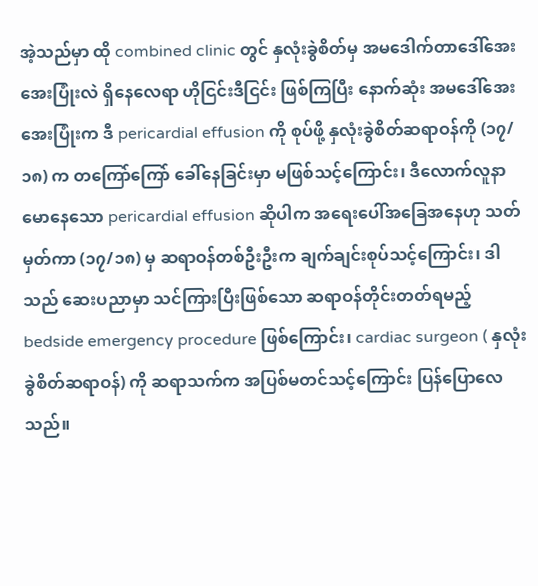အဲ့သည်မှာ ထို combined clinic တွင် နှလုံးခွဲစိတ်မှ အမဒေါက်တာဒေါ်အေးအေးပြုံးလဲ ရှိနေလေရာ ဟိုငြင်းဒီငြင်း ဖြစ်ကြပြီး နောက်ဆုံး အမဒေါ်အေးအေးပြုံးက ဒီ pericardial effusion ကို စုပ်ဖို့ နှလုံးခွဲစိတ်ဆရာဝန်ကို (၁၇/၁၈) က တကြော်ကြော် ခေါ်နေခြင်းမှာ မဖြစ်သင့်ကြောင်း၊ ဒီလောက်လူနာမောနေသော pericardial effusion ဆိုပါက အရေးပေါ်အခြေအနေဟု သတ်မှတ်ကာ (၁၇/၁၈) မှ ဆရာဝန်တစ်ဦးဦးက ချက်ချင်းစုပ်သင့်ကြောင်း၊ ဒါသည် ဆေးပညာမှာ သင်ကြားပြီးဖြစ်သော ဆရာဝန်တိုင်းတတ်ရမည့် bedside emergency procedure ဖြစ်ကြောင်း၊ cardiac surgeon ( နှလုံးခွဲစိတ်ဆရာဝန်) ကို ဆရာသက်က အပြစ်မတင်သင့်ကြောင်း ပြန်ပြောလေသည်။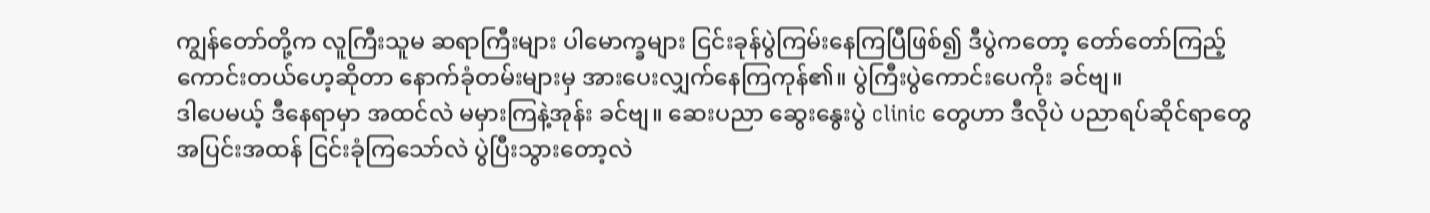ကျွန်တော်တို့က လူကြီးသူမ ဆရာကြီးများ ပါမောက္ခများ ငြင်းခုန်ပွဲကြမ်းနေကြပြီဖြစ်၍ ဒီပွဲကတော့ တော်တော်ကြည့်ကောင်းတယ်ဟေ့ဆိုတာ နောက်ခုံတမ်းများမှ အားပေးလျှက်နေကြကုန်၏။ ပွဲကြီးပွဲကောင်းပေကိုး ခင်ဗျ။
ဒါပေမယ့် ဒီနေရာမှာ အထင်လဲ မမှားကြနဲ့အုန်း ခင်ဗျ။ ဆေးပညာ ဆွေးနွေးပွဲ clinic တွေဟာ ဒီလိုပဲ ပညာရပ်ဆိုင်ရာတွေ အပြင်းအထန် ငြင်းခုံကြသော်လဲ ပွဲပြီးသွားတော့လဲ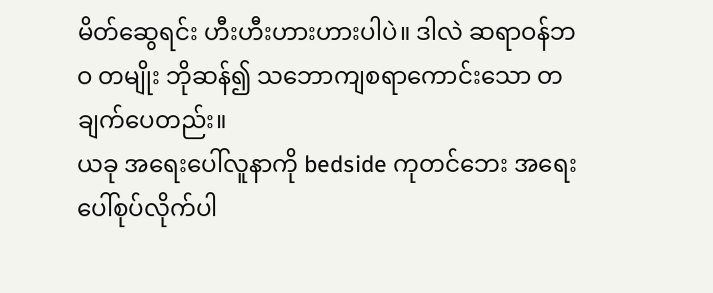မိတ်ဆွေရင်း ဟီးဟီးဟားဟားပါပဲ။ ဒါလဲ ဆရာဝန်ဘဝ တမျိုး ဘိုဆန်၍ သဘောကျစရာကောင်းသော တချက်ပေတည်း။
ယခု အရေးပေါ်လူနာကို bedside ကုတင်ဘေး အရေးပေါ်စုပ်လိုက်ပါ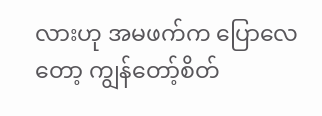လားဟု အမဖက်က ပြောလေတော့ ကျွန်တော့်စိတ်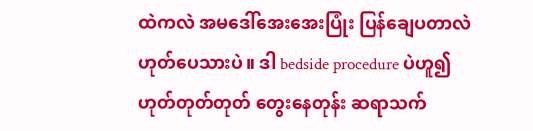ထဲကလဲ အမဒေါ်အေးအေးပြုံး ပြန်ချေပတာလဲ ဟုတ်ပေသားပဲ။ ဒါ bedside procedure ပဲဟူ၍ ဟုတ်တုတ်တုတ် တွေးနေတုန်း ဆရာသက်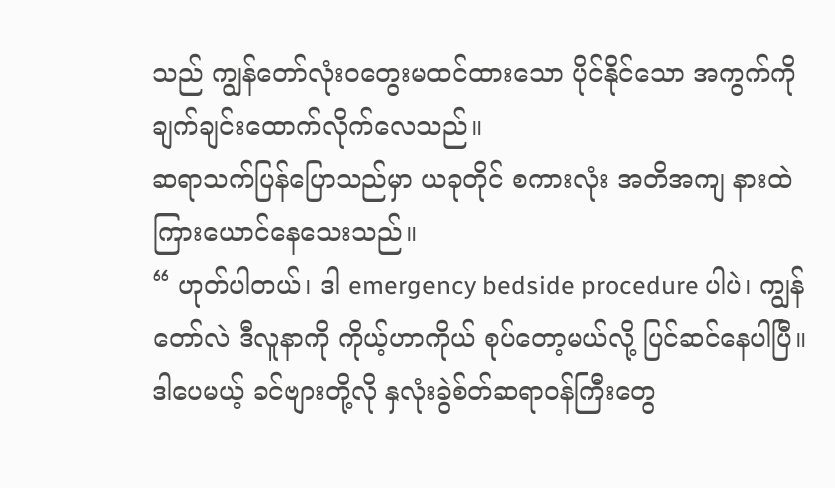သည် ကျွန်တော်လုံးဝတွေးမထင်ထားသော ပိုင်နိုင်သော အကွက်ကို ချက်ချင်းထောက်လိုက်လေသည်။
ဆရာသက်ပြန်ပြောသည်မှာ ယခုတိုင် စကားလုံး အတိအကျ နားထဲကြားယောင်နေသေးသည်။
“ ဟုတ်ပါတယ်၊ ဒါ emergency bedside procedure ပါပဲ၊ ကျွန်တော်လဲ ဒီလူနာကို ကိုယ့်ဟာကိုယ် စုပ်တော့မယ်လို့ ပြင်ဆင်နေပါပြီ။ ဒါပေမယ့် ခင်ဗျားတို့လို နှလုံးခွဲစ်တ်ဆရာဝန်ကြီးတွေ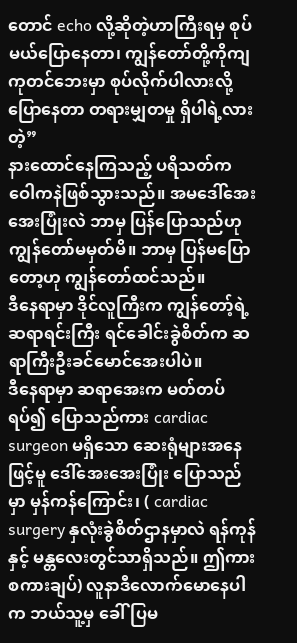တောင် echo လို့ဆိုတဲ့ဟာကြီးရမှ စုပ်မယ်ပြောနေတာ၊ ကျွန်တော်တို့ကိုကျ ကုတင်ဘေးမှာ စုပ်လိုက်ပါလားလို့ပြောနေတာ တရားမျှတမှု ရှိပါရဲ့လားတဲ့”
နားထောင်နေကြသည့် ပရိသတ်က ဝေါကနဲဖြစ်သွားသည်။ အမဒေါ်အေးအေးပြုံးလဲ ဘာမှ ပြန်ပြောသည်ဟု ကျွန်တော်မမှတ်မိ။ ဘာမှ ပြန်မပြောတော့ဟု ကျွန်တော်ထင်သည်။
ဒီနေရာမှာ ဒိုင်လူကြီးက ကျွန်တော့်ရဲ့ ဆရာရင်းကြီး ရင်ခေါင်းခွဲစိတ်က ဆရာကြီးဦးခင်မောင်အေးပါပဲ။
ဒီနေရာမှာ ဆရာအေးက မတ်တပ်ရပ်၍ ပြောသည်ကား cardiac surgeon မရှိသော ဆေးရုံများအနေဖြင့်မူ ဒေါ်အေးအေးပြုံး ပြောသည်မှာ မှန်ကန်ကြောင်း၊ ( cardiac surgery နှလုံးခွဲစိတ်ဌာနမှာလဲ ရန်ကုန်နှင့် မန္တလေးတွင်သာရှိသည်။ ဤကား စကားချပ်) လူနာဒီလောက်မောနေပါက ဘယ်သူ့မှ ခေါ်ပြမ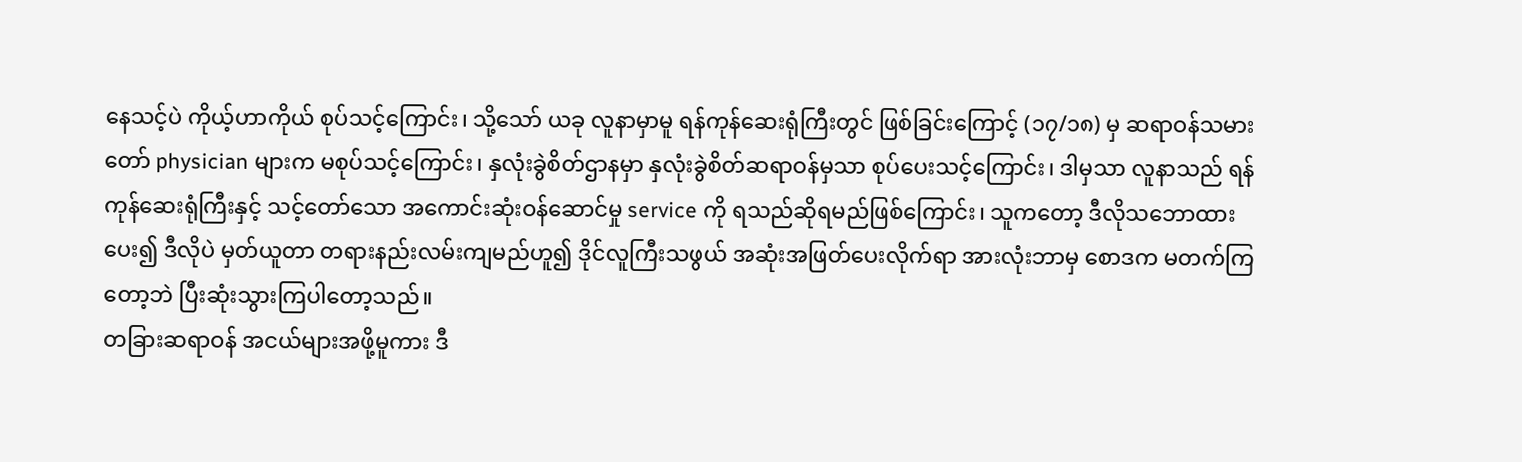နေသင့်ပဲ ကိုယ့်ဟာကိုယ် စုပ်သင့်ကြောင်း၊ သို့သော် ယခု လူနာမှာမူ ရန်ကုန်ဆေးရုံကြီးတွင် ဖြစ်ခြင်းကြောင့် (၁၇/၁၈) မှ ဆရာဝန်သမားတော် physician များက မစုပ်သင့်ကြောင်း၊ နှလုံးခွဲစိတ်ဌာနမှာ နှလုံးခွဲစိတ်ဆရာဝန်မှသာ စုပ်ပေးသင့်ကြောင်း၊ ဒါမှသာ လူနာသည် ရန်ကုန်ဆေးရုံကြီးနှင့် သင့်တော်သော အကောင်းဆုံးဝန်ဆောင်မှု service ကို ရသည်ဆိုရမည်ဖြစ်ကြောင်း၊ သူကတော့ ဒီလိုသဘောထားပေး၍ ဒီလိုပဲ မှတ်ယူတာ တရားနည်းလမ်းကျမည်ဟူ၍ ဒိုင်လူကြီးသဖွယ် အဆုံးအဖြတ်ပေးလိုက်ရာ အားလုံးဘာမှ စောဒက မတက်ကြတော့ဘဲ ပြီးဆုံးသွားကြပါတော့သည်။
တခြားဆရာဝန် အငယ်များအဖို့မူကား ဒီ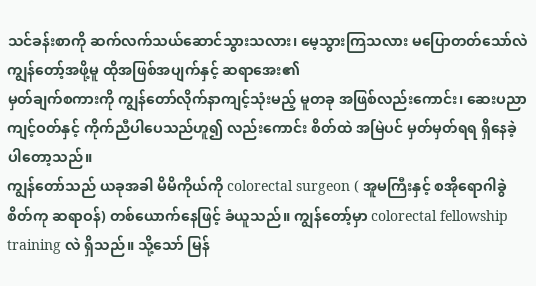သင်ခန်းစာကို ဆက်လက်သယ်ဆောင်သွားသလား၊ မေ့သွားကြသလား မပြောတတ်သော်လဲ ကျွန်တော့်အဖို့မူ ထိုအဖြစ်အပျက်နှင့် ဆရာအေး၏
မှတ်ချက်စကားကို ကျွန်တော်လိုက်နာကျင့်သုံးမည့် မူတခု အဖြစ်လည်းကောင်း၊ ဆေးပညာကျင့်ဝတ်နှင့် ကိုက်ညီပါပေသည်ဟူ၍ လည်းကောင်း စိတ်ထဲ အမြဲပင် မှတ်မှတ်ရရ ရှိနေခဲ့ပါတော့သည်။
ကျွန်တော်သည် ယခုအခါ မိမိကိုယ်ကို colorectal surgeon ( အူမကြီးနှင့် စအိုရောဂါခွဲစိတ်ကု ဆရာဝန်) တစ်ယောက်နေဖြင့် ခံယူသည်။ ကျွန်တော့်မှာ colorectal fellowship training လဲ ရှိသည်။ သို့သော် မြန်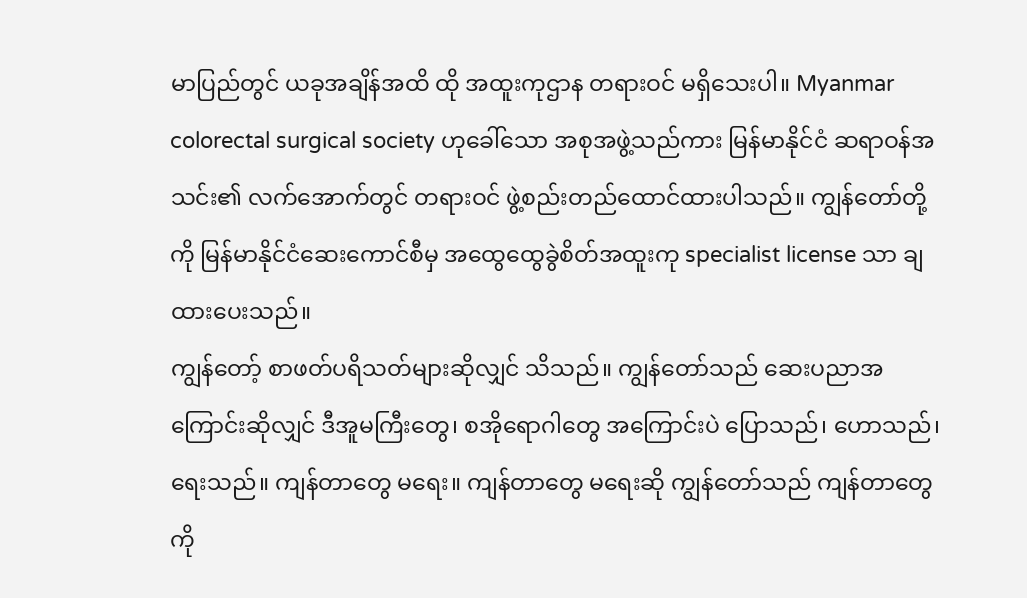မာပြည်တွင် ယခုအချိန်အထိ ထို အထူးကုဌာန တရားဝင် မရှိသေးပါ။ Myanmar colorectal surgical society ဟုခေါ်သော အစုအဖွဲ့သည်ကား မြန်မာနိုင်ငံ ဆရာဝန်အသင်း၏ လက်အောက်တွင် တရားဝင် ဖွဲ့စည်းတည်ထောင်ထားပါသည်။ ကျွန်တော်တို့ကို မြန်မာနိုင်ငံဆေးကောင်စီမှ အထွေထွေခွဲစိတ်အထူးကု specialist license သာ ချထားပေးသည်။
ကျွန်တော့် စာဖတ်ပရိသတ်များဆိုလျှင် သိသည်။ ကျွန်တော်သည် ဆေးပညာအကြောင်းဆိုလျှင် ဒီအူမကြီးတွေ၊ စအိုရောဂါတွေ အကြောင်းပဲ ပြောသည်၊ ဟောသည်၊ ရေးသည်။ ကျန်တာတွေ မရေး။ ကျန်တာတွေ မရေးဆို ကျွန်တော်သည် ကျန်တာတွေကို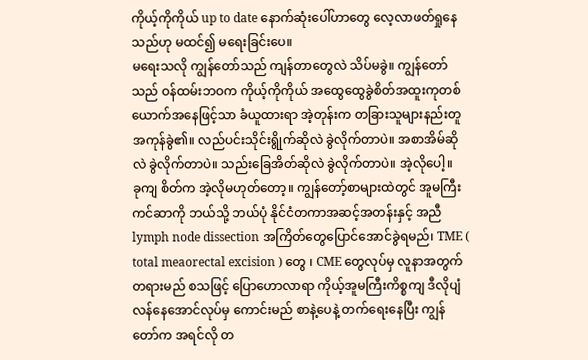ကိုယ့်ကိုကိုယ် up to date နောက်ဆုံးပေါ်ဟာတွေ လေ့လာဖတ်ရှုနေသည်ဟု မထင်၍ မရေးခြင်းပေ။
မရေးသလို ကျွန်တော်သည် ကျန်တာတွေလဲ သိပ်မခွဲ။ ကျွန်တော်သည် ဝန်ထမ်းဘဝက ကိုယ့်ကိုကိုယ် အထွေထွေခွဲစိတ်အထူးကုတစ်ယောက်အနေဖြင့်သာ ခံယူထားရာ အဲ့တုန်းက တခြားသူများနည်းတူ အကုန်ခွဲ၏။ လည်ပင်းသိုင်းရွိုက်ဆိုလဲ ခွဲလိုက်တာပဲ။ အစာအိမ်ဆိုလဲ ခွဲလိုက်တာပဲ။ သည်းခြေအိတ်ဆိုလဲ ခွဲလိုက်တာပဲ။ အဲ့လိုပေါ့။
ခုကျ စိတ်က အဲ့လိုမဟုတ်တော့။ ကျွန်တော့်စာများထဲတွင် အူမကြီးကင်ဆာကို ဘယ်သို့ ဘယ်ပုံ နိုင်ငံတကာအဆင့်အတန်းနှင့် အညီ lymph node dissection အကြိတ်တွေပြောင်အောင်ခွဲရမည်၊ TME ( total meaorectal excision ) တွေ ၊ CME တွေလုပ်မှ လူနာအတွက် တရားမည် စသဖြင့် ပြောဟောလာရာ ကိုယ့်အူမကြီးကိစ္စကျ ဒီလိုပျံလန်နေအောင်လုပ်မှ ကောင်းမည် စာနဲ့ပေနဲ့ တက်ရေးနေပြီး ကျွန်တော်က အရင်လို တ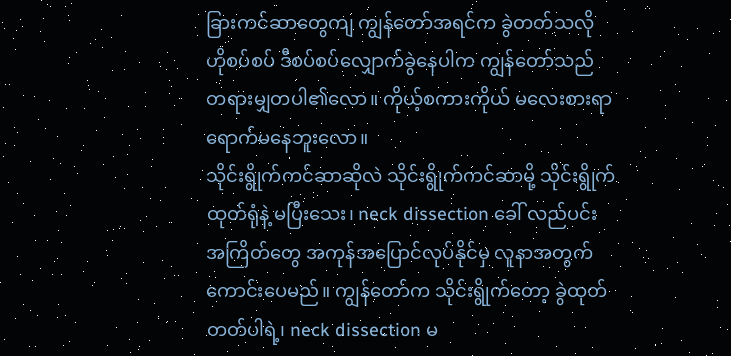ခြားကင်ဆာတွေကျ ကျွန်တော်အရင်က ခွဲတတ်သလို ဟိုစပ်စပ် ဒီစပ်စပ်လျှောက်ခွဲနေပါက ကျွန်တော်သည် တရားမျှတပါ၏လော။ ကိုယ့်စကားကိုယ် မလေးစားရာ ရောက်မနေဘူးလော။
သိုင်းရွိုက်ကင်ဆာဆိုလဲ သိုင်းရွိုက်ကင်ဆာမို့ သိုင်းရွိုက်ထုတ်ရုံနဲ့ မပြီးသေး၊ neck dissection ခေါ် လည်ပင်းအကြိတ်တွေ အကုန်အပြောင်လုပ်နိုင်မှ လူနာအတွက် ကောင်းပေမည်။ ကျွန်တော်က သိုင်းရွိုက်တော့ ခွဲထုတ်တတ်ပါရဲ့၊ neck dissection မ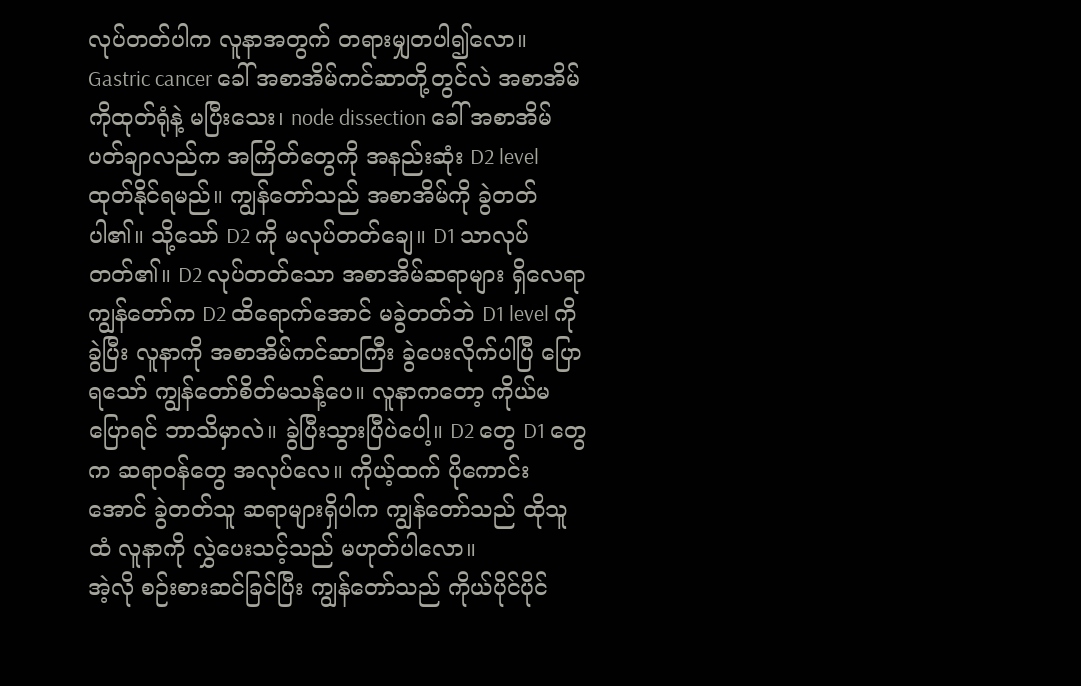လုပ်တတ်ပါက လူနာအတွက် တရားမျှတပါ၍လော။
Gastric cancer ခေါ် အစာအိမ်ကင်ဆာတို့တွင်လဲ အစာအိမ်ကိုထုတ်ရုံနဲ့ မပြီးသေး၊ node dissection ခေါ် အစာအိမ်ပတ်ချာလည်က အကြိတ်တွေကို အနည်းဆုံး D2 level ထုတ်နိုင်ရမည်။ ကျွန်တော်သည် အစာအိမ်ကို ခွဲတတ်ပါ၏။ သို့သော် D2 ကို မလုပ်တတ်ချေ။ D1 သာလုပ်တတ်၏။ D2 လုပ်တတ်သော အစာအိမ်ဆရာများ ရှိလေရာ ကျွန်တော်က D2 ထိရောက်အောင် မခွဲတတ်ဘဲ D1 level ကိုခွဲပြီး လူနာကို အစာအိမ်ကင်ဆာကြီး ခွဲပေးလိုက်ပါပြီ ပြောရသော် ကျွန်တော်စိတ်မသန့်ပေ။ လူနာကတော့ ကိုယ်မပြောရင် ဘာသိမှာလဲ။ ခွဲပြီးသွားပြီပဲပေါ့။ D2 တွေ D1 တွေက ဆရာဝန်တွေ အလုပ်လေ။ ကိုယ့်ထက် ပိုကောင်းအောင် ခွဲတတ်သူ ဆရာများရှိပါက ကျွန်တော်သည် ထိုသူထံ လူနာကို လွှဲပေးသင့်သည် မဟုတ်ပါလော။
အဲ့လို စဉ်းစားဆင်ခြင်ပြီး ကျွန်တော်သည် ကိုယ်ပိုင်ပိုင်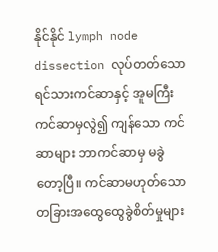နိုင်နိုင် lymph node dissection လုပ်တတ်သော ရင်သားကင်ဆာနှင့် အူမကြီးကင်ဆာမှလွဲ၍ ကျန်သော ကင်ဆာများ ဘာကင်ဆာမှ မခွဲတော့ပြီ။ ကင်ဆာမဟုတ်သော တခြားအထွေထွေခွဲစိတ်မှုများ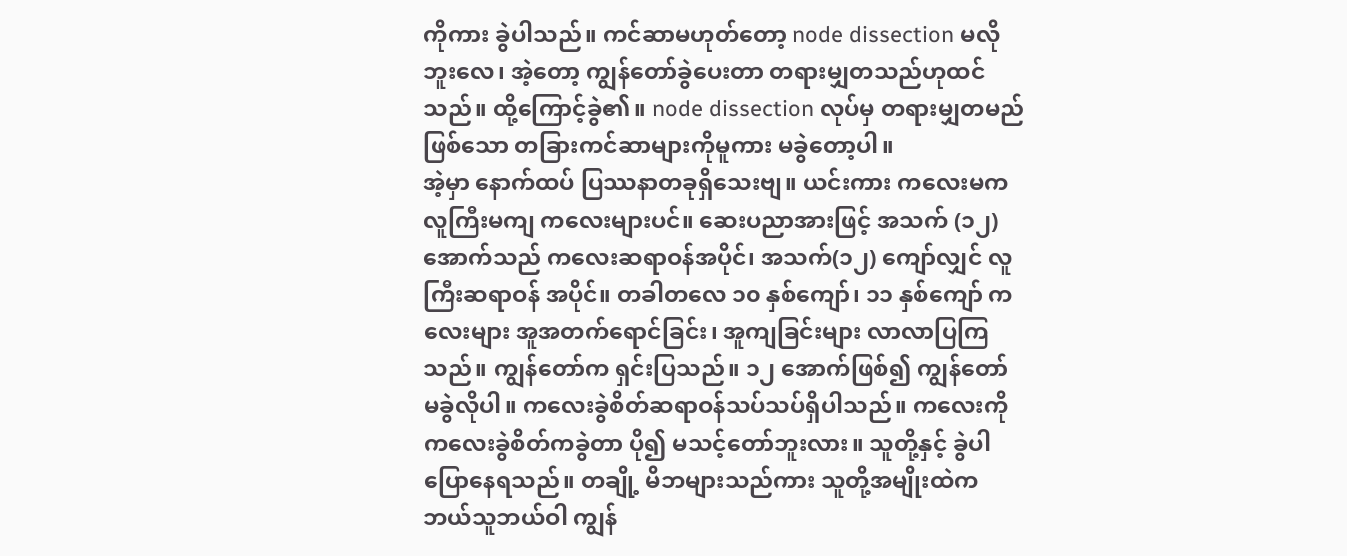ကိုကား ခွဲပါသည်။ ကင်ဆာမဟုတ်တော့ node dissection မလိုဘူးလေ၊ အဲ့တော့ ကျွန်တော်ခွဲပေးတာ တရားမျှတသည်ဟုထင်သည်။ ထို့ကြောင့်ခွဲ၏။ node dissection လုပ်မှ တရားမျှတမည်ဖြစ်သော တခြားကင်ဆာများကိုမူကား မခွဲတော့ပါ။
အဲ့မှာ နောက်ထပ် ပြဿနာတခုရှိသေးဗျ။ ယင်းကား ကလေးမက လူကြီးမကျ ကလေးများပင်။ ဆေးပညာအားဖြင့် အသက် (၁၂)အောက်သည် ကလေးဆရာဝန်အပိုင်၊ အသက်(၁၂) ကျော်လျှင် လူကြီးဆရာဝန် အပိုင်။ တခါတလေ ၁၀ နှစ်ကျော်၊ ၁၁ နှစ်ကျော် ကလေးများ အူအတက်ရောင်ခြင်း၊ အူကျခြင်းများ လာလာပြကြသည်။ ကျွန်တော်က ရှင်းပြသည်။ ၁၂ အောက်ဖြစ်၍ ကျွန်တော် မခွဲလိုပါ။ ကလေးခွဲစိတ်ဆရာဝန်သပ်သပ်ရှိပါသည်။ ကလေးကို ကလေးခွဲစိတ်ကခွဲတာ ပို၍ မသင့်တော်ဘူးလား။ သူတို့နှင့် ခွဲပါပြောနေရသည်။ တချို့ မိဘများသည်ကား သူတို့အမျိုးထဲက ဘယ်သူဘယ်ဝါ ကျွန်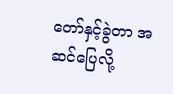တော်နှင့်ခွဲတာ အဆင်ပြေလို့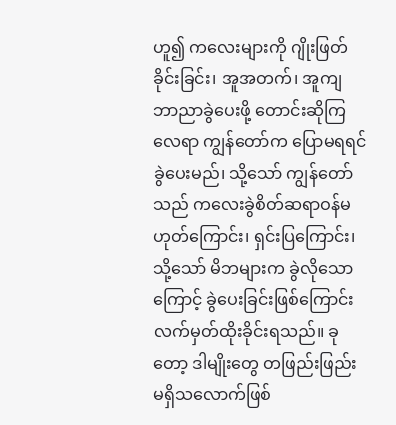ဟူ၍ ကလေးများကို ဂျိုးဖြတ်ခိုင်းခြင်း၊ အူအတက်၊ အူကျ ဘာညာခွဲပေးဖို့ တောင်းဆိုကြလေရာ ကျွန်တော်က ပြောမရရင် ခွဲပေးမည်၊ သို့သော် ကျွန်တော်သည် ကလေးခွဲစိတ်ဆရာဝန်မဟုတ်ကြောင်း၊ ရှင်းပြကြောင်း၊ သို့သော် မိဘများက ခွဲလိုသောကြောင့် ခွဲပေးခြင်းဖြစ်ကြောင်း လက်မှတ်ထိုးခိုင်းရသည်။ ခုတော့ ဒါမျိုးတွေ တဖြည်းဖြည်း မရှိသလောက်ဖြစ်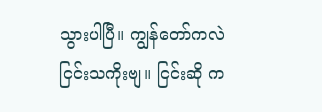သွားပါပြီ။ ကျွန်တော်ကလဲ ငြင်းသကိုးဗျ။ ငြင်းဆို က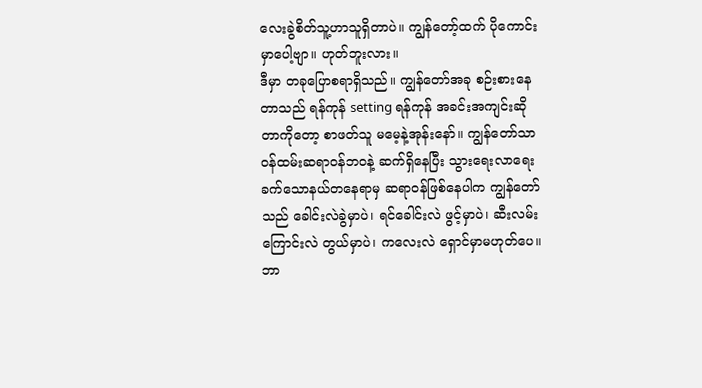လေးခွဲစိတ်သူ့ဟာသူရှိတာပဲ။ ကျွန်တော့်ထက် ပိုကောင်းမှာပေါ့ဗျာ။ ဟုတ်ဘူးလား။
ဒီမှာ တခုပြောစရာရှိသည်။ ကျွန်တော်အခု စဉ်းစားနေတာသည် ရန်ကုန် setting ရန်ကုန် အခင်းအကျင်းဆိုတာကိုတော့ စာဖတ်သူ မမေ့နဲ့အုန်းနော်။ ကျွန်တော်သာ ဝန်ထမ်းဆရာဝန်ဘဝနဲ့ ဆက်ရှိနေပြီး သွားရေးလာရေးခက်သောနယ်တနေရာမှ ဆရာဝန်ဖြစ်နေပါက ကျွန်တော်သည် ခေါင်းလဲခွဲမှာပဲ၊ ရင်ခေါင်းလဲ ဖွင့်မှာပဲ၊ ဆီးလမ်းကြောင်းလဲ တွယ်မှာပဲ၊ ကလေးလဲ ရှောင်မှာမဟုတ်ပေ။ ဘာ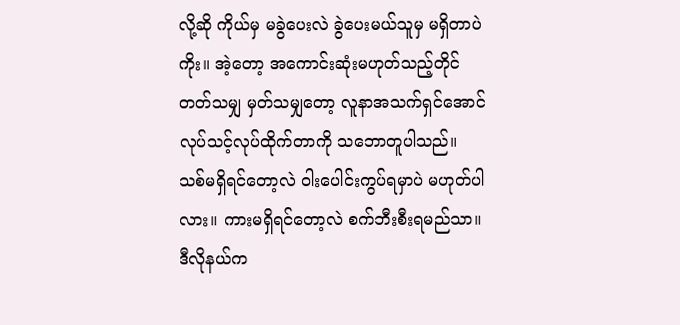လို့ဆို ကိုယ်မှ မခွဲပေးလဲ ခွဲပေးမယ်သူမှ မရှိတာပဲကိုး။ အဲ့တော့ အကောင်းဆုံးမဟုတ်သည့်တိုင် တတ်သမျှ မှတ်သမျှတော့ လူနာအသက်ရှင်အောင် လုပ်သင့်လုပ်ထိုက်တာကို သဘောတူပါသည်။ သစ်မရှိရင်တော့လဲ ဝါးပေါင်းကွပ်ရမှာပဲ မဟုတ်ပါလား။ ကားမရှိရင်တော့လဲ စက်ဘီးစီးရမည်သာ။ ဒီလိုနယ်က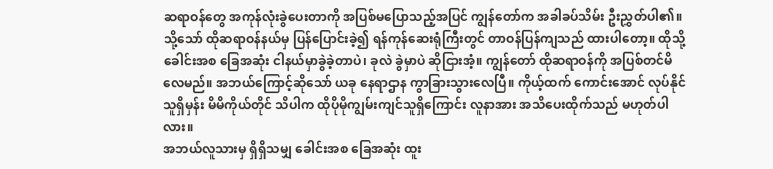ဆရာဝန်တွေ အကုန်လုံးခွဲပေးတာကို အပြစ်မပြောသည့်အပြင် ကျွန်တော်က အခါခပ်သိမ်း ဦးညွှတ်ပါ၏။ သို့သော် ထိုဆရာဝန်နယ်မှ ပြန်ပြောင်းခဲ့၍ ရန်ကုန်ဆေးရုံကြီးတွင် တာဝန်ပြန်ကျသည် ထားပါတော့။ ထိုသို့ ခေါင်းအစ ခြေအဆုံး ငါနယ်မှာခွဲခဲ့တာပဲ၊ ခုလဲ ခွဲမှာပဲ ဆိုငြားအံ့။ ကျွန်တော် ထိုဆရာဝန်ကို အပြစ်တင်မိလေမည်။ အဘယ်ကြောင့်ဆိုသော် ယခု နေရာဌာန ကွာခြားသွားလေပြီ။ ကိုယ့်ထက် ကောင်းအောင် လုပ်နိုင်သူရှိမှန်း မိမိကိုယ်တိုင် သိပါက ထိုပိုမိုကျွမ်းကျင်သူရှိကြောင်း လူနာအား အသိပေးထိုက်သည် မဟုတ်ပါလား။
အဘယ်လူသားမှ ရှိရှိသမျှ ခေါင်းအစ ခြေအဆုံး ထူး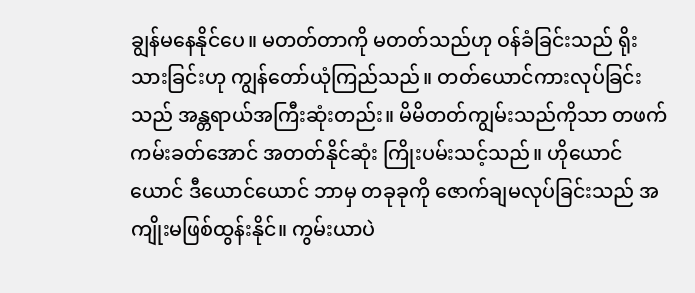ချွန်မနေနိုင်ပေ။ မတတ်တာကို မတတ်သည်ဟု ဝန်ခံခြင်းသည် ရိုးသားခြင်းဟု ကျွန်တော်ယုံကြည်သည်။ တတ်ယောင်ကားလုပ်ခြင်းသည် အန္တရာယ်အကြီးဆုံးတည်း။ မိမိတတ်ကျွမ်းသည်ကိုသာ တဖက်ကမ်းခတ်အောင် အတတ်နိုင်ဆုံး ကြိုးပမ်းသင့်သည်။ ဟိုယောင်ယောင် ဒီယောင်ယောင် ဘာမှ တခုခုကို ဇောက်ချမလုပ်ခြင်းသည် အကျိုးမဖြစ်ထွန်းနိုင်။ ကွမ်းယာပဲ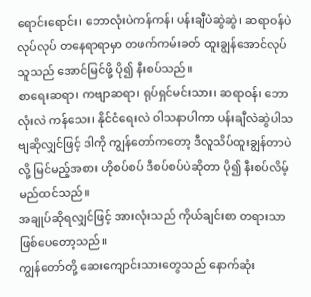ရောင်းရောင်း၊ ဘောလုံးပဲကန်ကန်၊ ပန်းချီပဲဆွဲဆွဲ၊ ဆရာဝန်ပဲလုပ်လုပ် တနေရာရာမှာ တဖက်ကမ်းခတ် ထူးချွန်အောင်လုပ်သူသည် အောင်မြင်ဖို့ ပို၍ နီးစပ်သည်။
စာရေးဆရာ၊ ကဗျာဆရာ၊ ရုပ်ရှင်မင်းသား၊ ဆရာဝန်၊ ဘောလုံးလဲ ကန်သေး၊ နိုင်ငံရေးလဲ ဝါသနာပါကာ ပန်းချီလဲဆွဲပါသဗျဆိုလျှင်ဖြင့် ဒါကို ကျွန်တော်ကတော့ ဒီလူသိပ်ထူးချွန်တာပဲလို့ မြင်မည့်အစား ဟိုစပ်စပ် ဒီစပ်စပ်ပဲဆိုတာ ပို၍ နီးစပ်လိမ့်မည်ထင်သည်။
အချုပ်ဆိုရလျှင်ဖြင့် အားလုံးသည် ကိုယ်ချင်းစာ တရားသာ ဖြစ်ပေတော့သည်။
ကျွန်တော်တို့ ဆေးကျောင်းသားတွေသည် နောက်ဆုံး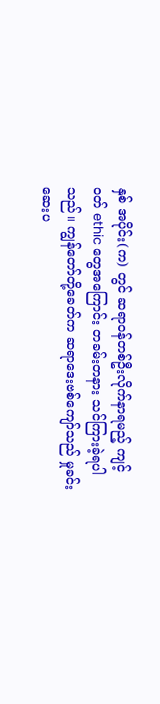နှစ် အပိုင်း(က) တွင် ဆရာဝန်တစ်ဦးလိုက်နာရမည့် ကျင့်ဝတ် ethic တွေအကြောင်း တခမ်းတနား သင်ကြားခဲ့ရပါသည်။ ကျွန်တော်တို့ခေတ်က ဆရာဒေးဗစ်ကျော်သည် မှုခင်းဆေးပ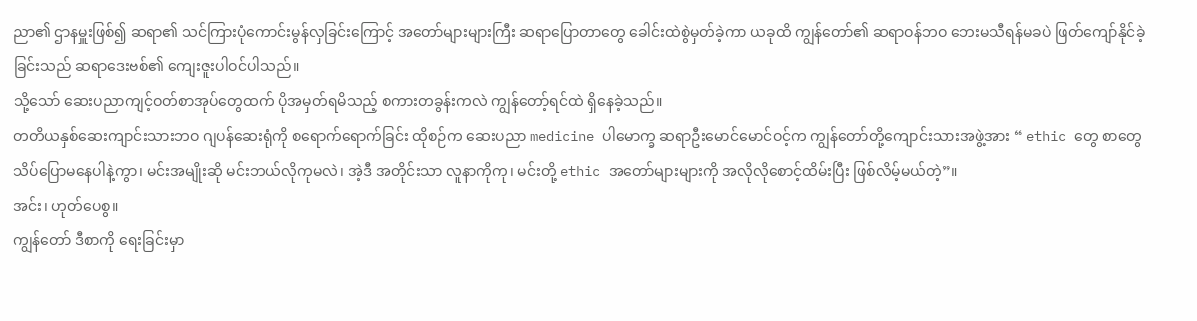ညာ၏ ဌာနမှူးဖြစ်၍ ဆရာ၏ သင်ကြားပုံကောင်းမွန်လှခြင်းကြောင့် အတော်များများကြီး ဆရာပြောတာတွေ ခေါင်းထဲစွဲမှတ်ခဲ့ကာ ယခုထိ ကျွန်တော်၏ ဆရာဝန်ဘဝ ဘေးမသီရန်မခပဲ ဖြတ်ကျော်နိုင်ခဲ့ခြင်းသည် ဆရာဒေးဗစ်၏ ကျေးဇူးပါဝင်ပါသည်။
သို့သော် ဆေးပညာကျင့်ဝတ်စာအုပ်တွေထက် ပိုအမှတ်ရမိသည့် စကားတခွန်းကလဲ ကျွန်တော့်ရင်ထဲ ရှိနေခဲ့သည်။
တတိယနှစ်ဆေးကျာင်းသားဘဝ ဂျပန်ဆေးရုံကို စရောက်ရောက်ခြင်း ထိုစဉ်က ဆေးပညာ medicine ပါမောက္ခ ဆရာဦးမောင်မောင်ဝင့်က ကျွန်တော်တို့ကျောင်းသားအဖွဲ့အား “ ethic တွေ စာတွေသိပ်ပြောမနေပါနဲ့ကွာ၊ မင်းအမျိုးဆို မင်းဘယ်လိုကုမလဲ၊ အဲ့ဒီ အတိုင်းသာ လူနာကိုကု၊ မင်းတို့ ethic အတော်များများကို အလိုလိုစောင့်ထိမ်းပြီး ဖြစ်လိမ့်မယ်တဲ့”။
အင်း၊ ဟုတ်ပေစွ။
ကျွန်တော် ဒီစာကို ရေးခြင်းမှာ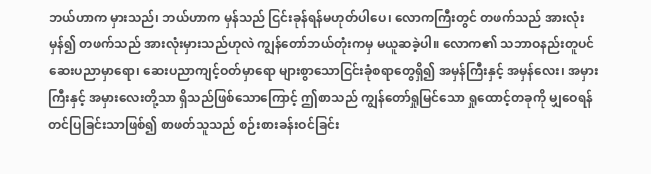ဘယ်ဟာက မှားသည်၊ ဘယ်ဟာက မှန်သည် ငြင်းခုန်ရန်မဟုတ်ပါပေ၊ လောကကြီးတွင် တဖက်သည် အားလုံးမှန်၍ တဖက်သည် အားလုံးမှားသည်ဟုလဲ ကျွန်တော်ဘယ်တုံးကမှ မယူဆခဲ့ပါ။ လောက၏ သဘာဝနည်းတူပင် ဆေးပညာမှာရော၊ ဆေးပညာကျင့်ဝတ်မှာရော များစွာသောငြင်းခုံစရာတွေရှိ၍ အမှန်ကြီးနှင့် အမှန်လေး၊ အမှားကြီးနှင့် အမှားလေးတို့သာ ရှိသည်ဖြစ်သောကြောင့် ဤစာသည် ကျွန်တော်ရှုမြင်သော ရှုထောင့်တခုကို မျှဝေရန်တင်ပြခြင်းသာဖြစ်၍ စာဖတ်သူသည် စဉ်းစားခန်းဝင်ခြင်း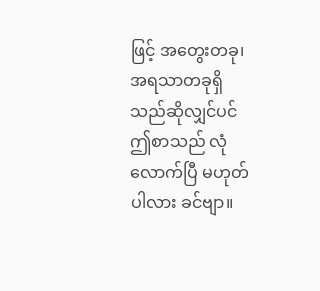ဖြင့် အတွေးတခု၊ အရသာတခုရှိသည်ဆိုလျှင်ပင် ဤစာသည် လုံလောက်ပြီ မဟုတ်ပါလား ခင်ဗျာ။